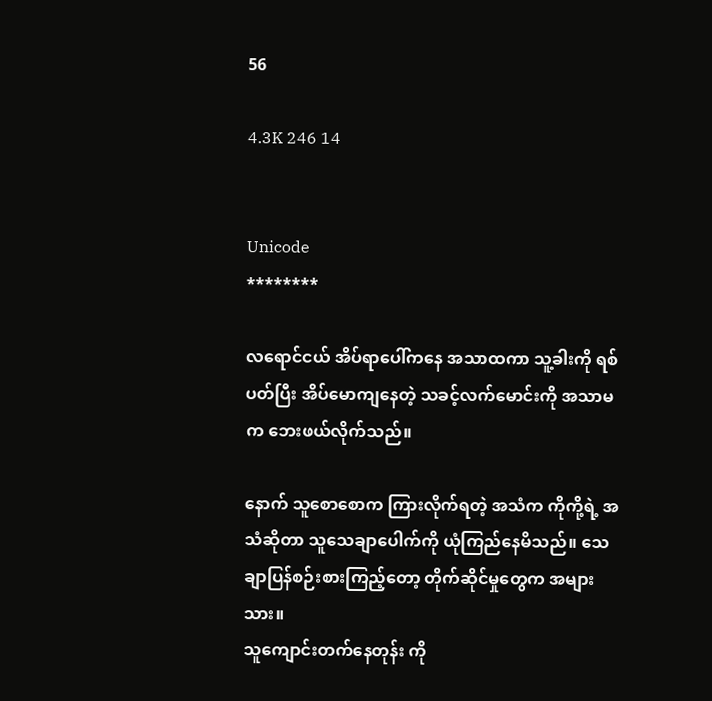56

4.3K 246 14


Unicode
********

လရောင်ငယ် အိပ်ရာပေါ်ကနေ အသာထကာ သူ့ခါးကို ရစ်ပတ်ပြီး အိပ်မောကျနေတဲ့ သခင့်လက်မောင်းကို အသာမက ဘေးဖယ်လိုက်သည်။

နောက် သူစောစောက ကြားလိုက်ရတဲ့ အသံက ကိုကို့ရဲ့ အသံဆိုတာ သူသေချာပေါက်ကို ယုံကြည်နေမိသည်။ သေချာပြန်စဉ်းစားကြည့်တော့ တိုက်ဆိုင်မှုတွေက အများသား။
သူကျောင်းတက်နေတုန်း ကို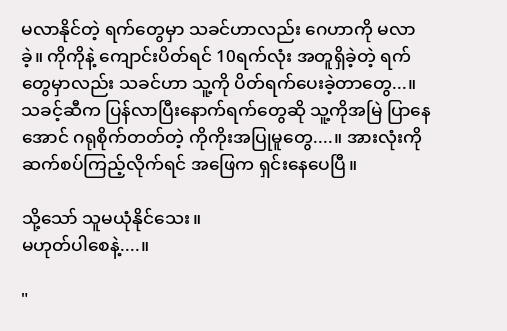မလာနိုင်တဲ့ ရက်တွေမှာ သခင်ဟာလည်း ဂေဟာကို မလာခဲ့။ ကိုကိုနဲ့ ကျောင်းပိတ်ရင် 10ရက်လုံး အတူရှိခဲ့တဲ့ ရက်တွေမှာလည်း သခင်ဟာ သူ့ကို ပိတ်ရက်ပေးခဲ့တာတွေ...။ သခင့်ဆီက ပြန်လာပြီးနောက်ရက်တွေဆို သူ့ကိုအမြဲ ပြာနေအောင် ဂရုစိုက်တတ်တဲ့ ကိုကိုးအပြုမူတွေ....။ အားလုံးကို ဆက်စပ်ကြည့်လိုက်ရင် အဖြေက ရှင်းနေပေပြီ။

သို့သော် သူမယုံနိုင်သေး။
မဟုတ်ပါစေနဲ့....။

"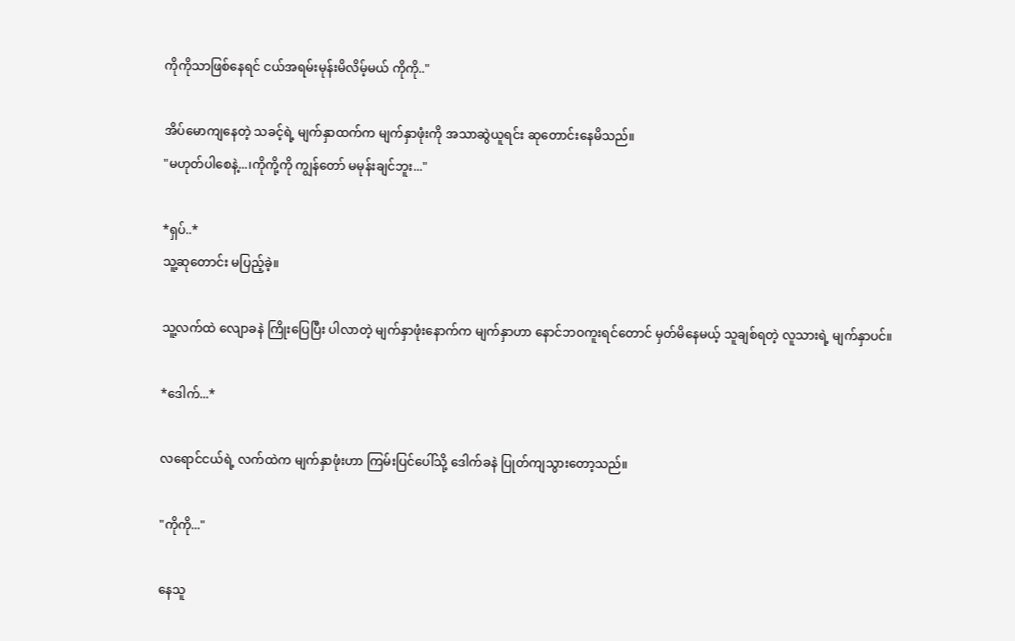ကိုကိုသာဖြစ်နေရင် ငယ်အရမ်းမုန်းမိလိမ့်မယ် ကိုကို.."

အိပ်မောကျနေတဲ့ သခင့်ရဲ့ မျက်နှာထက်က မျက်နှာဖုံးကို အသာဆွဲယူရင်း ဆုတောင်းနေမိသည်။
"မဟုတ်ပါစေနဲ့...၊ကိုကို့ကို ကျွန်တော် မမုန်းချင်ဘူး..."

*ရှပ်..*
သူ့ဆုတောင်း မပြည့်ခဲ့။

သူ့လက်ထဲ လျောခနဲ ကြိုးပြေပြီး ပါလာတဲ့ မျက်နှာဖုံးနောက်က မျက်နှာဟာ နောင်ဘဝကူးရင်တောင် မှတ်မိနေမယ့် သူချစ်ရတဲ့ လူသားရဲ့ မျက်နှာပင်။

*ဒေါက်...*

လရောင်ငယ်ရဲ့ လက်ထဲက မျက်နှာဖုံးဟာ ကြမ်းပြင်ပေါ်သို့ ဒေါက်ခနဲ ပြုတ်ကျသွားတော့သည်။

"ကိုကို..."

နေသူ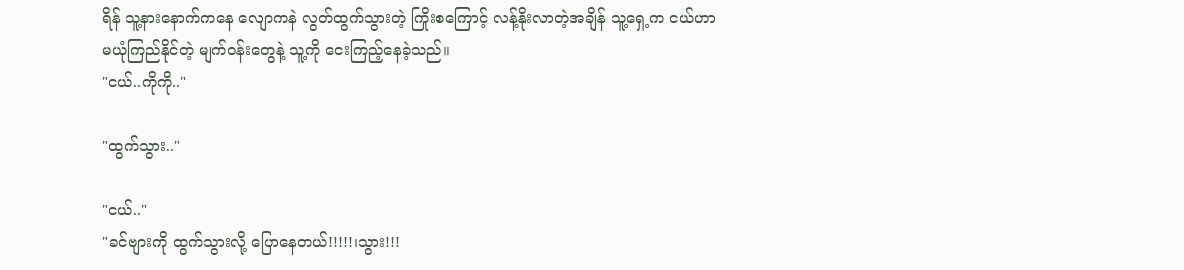ရိန် သူ့နားနောက်ကနေ လျောကနဲ လွတ်ထွက်သွားတဲ့ ကြိုးစကြောင့် လန့်နိုးလာတဲ့အချိန် သူ့ရှေ့က ငယ်ဟာ မယုံကြည်နိုင်တဲ့ မျက်ဝန်းတွေနဲ့ သူ့ကို ငေး‌ကြည့်နေခဲ့သည်။
"ငယ်..ကိုကို.."

"ထွက်သွား.."

"ငယ်.."
"ခင်ဗျားကို ထွက်သွားလို့ ပြောနေတယ်!!!!!၊သွား!!!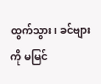ထွက်သွား၊ ခင်ဗျားကို မမြင်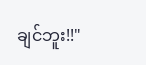ချင်ဘူး!!"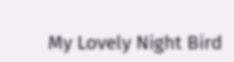My Lovely Night Bird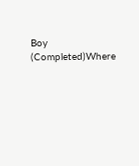Boy (Completed)Where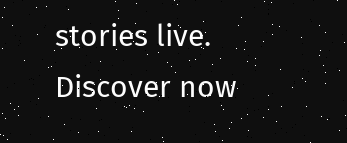stories live. Discover now